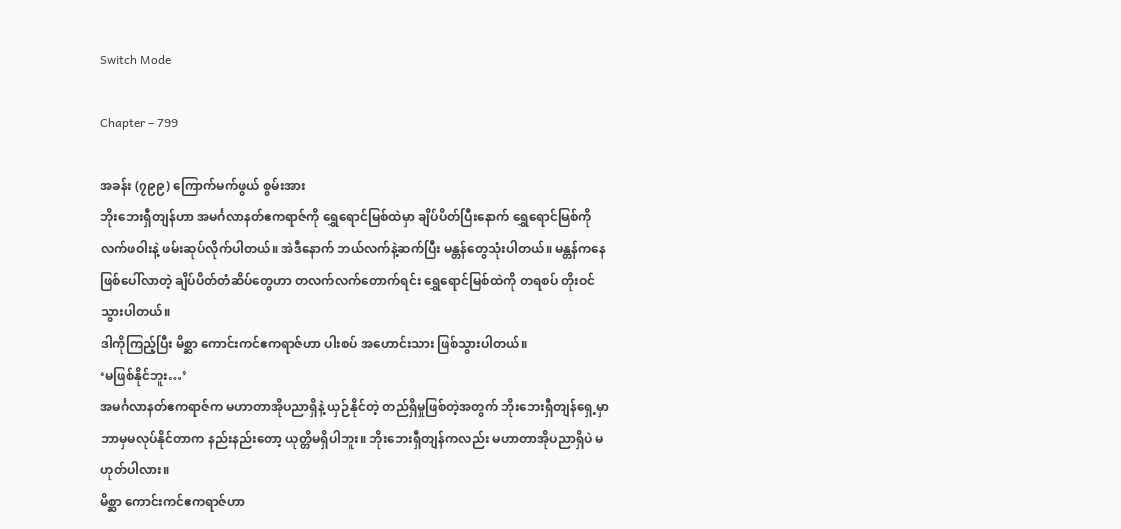Switch Mode

Chapter – 799

အခန်း (၇၉၉) ကြောက်မက်ဖွယ် စွမ်းအား
ဘိုးဘေးရှီတျန်ဟာ အမင်္ဂလာနတ်ဧကရာဇ်ကို ရွှေရောင်မြစ်ထဲမှာ ချိပ်ပိတ်ပြီးနောက် ရွှေရောင်မြစ်ကို လက်ဖဝါးနဲ့ ဖမ်းဆုပ်လိုက်ပါတယ်။ အဲဒီနောက် ဘယ်လက်နဲ့ဆက်ပြီး မန္တန်တွေသုံးပါတယ်။ မန္တန်ကနေ ဖြစ်ပေါ်လာတဲ့ ချိပ်ပိတ်တံဆိပ်တွေဟာ တလက်လက်တောက်ရင်း ရွှေရောင်မြစ်ထဲကို တရစပ် တိုးဝင်သွားပါတယ်။
ဒါကိုကြည့်ပြီး မိစ္ဆာ ကောင်းကင်ဧကရာဇ်ဟာ ပါးစပ် အဟောင်းသား ဖြစ်သွားပါတယ်။
‘မဖြစ်နိုင်ဘူး…’
အမင်္ဂလာနတ်ဧကရာဇ်က မဟာတာအိုပညာရှိနဲ့ ယှဉ်နိုင်တဲ့ တည်ရှိမှုဖြစ်တဲ့အတွက် ဘိုးဘေးရှီတျန်ရှေ့မှာ ဘာမှမလုပ်နိုင်တာက နည်းနည်းတော့ ယုတ္တိမရှိပါဘူး။ ဘိုးဘေးရှီတျန်ကလည်း မဟာတာအိုပညာရှိပဲ မဟုတ်ပါလား။
မိစ္ဆာ ကောင်းကင်ဧကရာဇ်ဟာ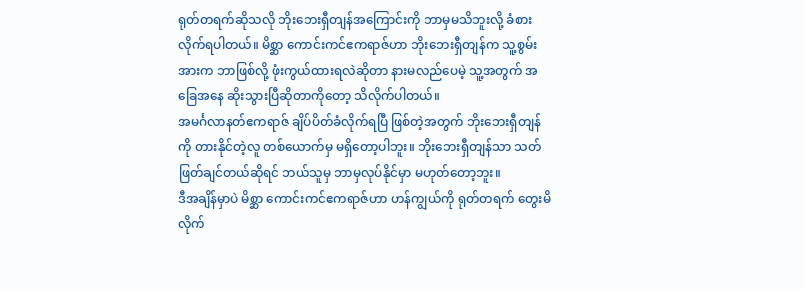ရုတ်တရက်ဆိုသလို ဘိုးဘေးရှီတျန်အကြောင်းကို ဘာမှမသိဘူးလို့ ခံစားလိုက်ရပါတယ်။ မိစ္ဆာ ကောင်းကင်ဧကရာဇ်ဟာ ဘိုးဘေးရှီတျန်က သူ့စွမ်းအားက ဘာဖြစ်လို့ ဖုံးကွယ်ထားရလဲဆိုတာ နားမလည်ပေမဲ့ သူ့အတွက် အခြေအနေ ဆိုးသွားပြီဆိုတာကိုတော့ သိလိုက်ပါတယ်။
အမင်္ဂလာနတ်ဧကရာဇ် ချိပ်ပိတ်ခံလိုက်ရပြီ ဖြစ်တဲ့အတွက် ဘိုးဘေးရှီတျန်ကို တားနိုင်တဲ့လူ တစ်ယောက်မှ မရှိတော့ပါဘူး။ ဘိုးဘေးရှီတျန်သာ သတ်ဖြတ်ချင်တယ်ဆိုရင် ဘယ်သူမှ ဘာမှလုပ်နိုင်မှာ မဟုတ်တော့ဘူး။
ဒီအချိန်မှာပဲ မိစ္ဆာ ကောင်းကင်ဧကရာဇ်ဟာ ဟန်ကျွယ်ကို ရုတ်တရက် တွေးမိလိုက်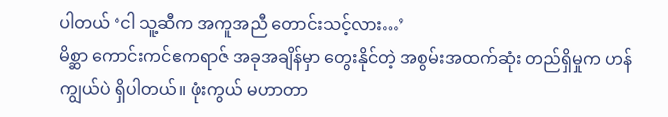ပါတယ် ‘ငါ သူ့ဆီက အကူအညီ တောင်းသင့်လား…’
မိစ္ဆာ ကောင်းကင်ဧကရာဇ် အခုအချိန်မှာ တွေးနိုင်တဲ့ အစွမ်းအထက်ဆုံး တည်ရှိမှုက ဟန်ကျွယ်ပဲ ရှိပါတယ်။ ဖုံးကွယ် မဟာတာ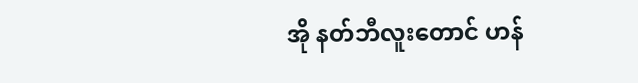အို နတ်ဘီလူးတောင် ဟန်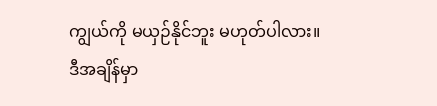ကျွယ်ကို မယှဉ်နိုင်ဘူး မဟုတ်ပါလား။
ဒီအချိန်မှာ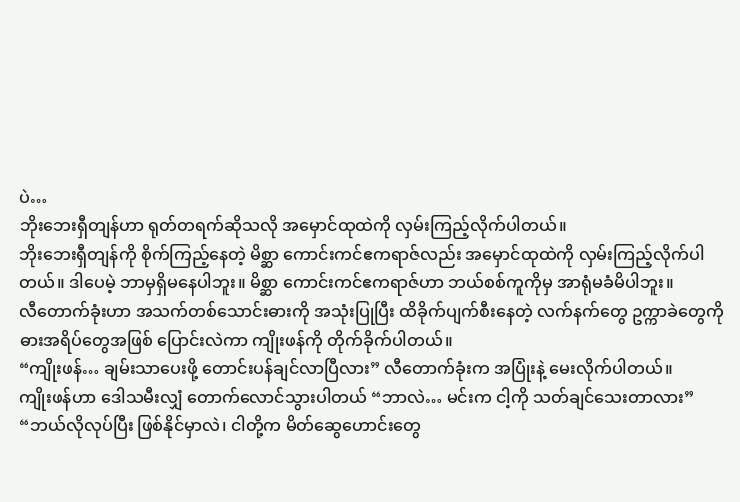ပဲ…
ဘိုးဘေးရှီတျန်ဟာ ရုတ်တရက်ဆိုသလို အမှောင်ထုထဲကို လှမ်းကြည့်လိုက်ပါတယ်။
ဘိုးဘေးရှီတျန်ကို စိုက်ကြည့်နေတဲ့ မိစ္ဆာ ကောင်းကင်ဧကရာဇ်လည်း အမှောင်ထုထဲကို လှမ်းကြည့်လိုက်ပါတယ်။ ဒါပေမဲ့ ဘာမှရှိမနေပါဘူး။ မိစ္ဆာ ကောင်းကင်ဧကရာဇ်ဟာ ဘယ်စစ်ကူကိုမှ အာရုံမခံမိပါဘူး။
လီတောက်ခုံးဟာ အသက်တစ်သောင်းဓားကို အသုံးပြုပြီး ထိခိုက်ပျက်စီးနေတဲ့ လက်နက်တွေ ဥက္ကာခဲတွေကို ဓားအရိပ်တွေအဖြစ် ပြောင်းလဲကာ ကျိုးဖန်ကို တိုက်ခိုက်ပါတယ်။
“ကျိုးဖန်… ချမ်းသာပေးဖို့ တောင်းပန်ချင်လာပြီလား” လီတောက်ခုံးက အပြုံးနဲ့ မေးလိုက်ပါတယ်။
ကျိုးဖန်ဟာ ဒေါသမီးလျှံ တောက်လောင်သွားပါတယ် “ဘာလဲ… မင်းက ငါ့ကို သတ်ချင်သေးတာလား”
“ဘယ်လိုလုပ်ပြီး ဖြစ်နိုင်မှာလဲ၊ ငါတို့က မိတ်ဆွေဟောင်းတွေ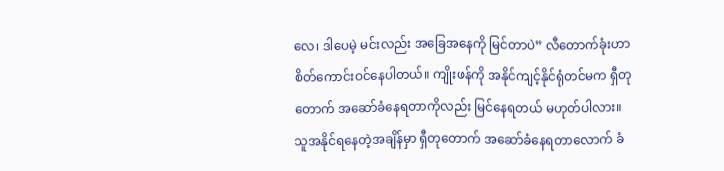လေ၊ ဒါပေမဲ့ မင်းလည်း အခြေအနေကို မြင်တာပဲ” လီတောက်ခုံးဟာ စိတ်ကောင်းဝင်နေပါတယ်။ ကျိုးဖန်ကို အနိုင်ကျင့်နိုင်ရုံတင်မက ရှီတုတောက် အဆော်ခံနေရတာကိုလည်း မြင်နေရတယ် မဟုတ်ပါလား။
သူအနိုင်ရနေတဲ့အချိန်မှာ ရှီတုတောက် အဆော်ခံနေရတာလောက် ခံ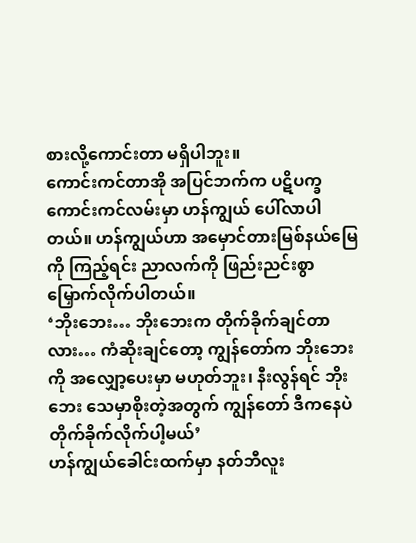စားလို့ကောင်းတာ မရှိပါဘူး။
ကောင်းကင်တာအို အပြင်ဘက်က ပဋိပက္ခကောင်းကင်လမ်းမှာ ဟန်ကျွယ် ပေါ်လာပါတယ်။ ဟန်ကျွယ်ဟာ အမှောင်တားမြစ်နယ်မြေကို ကြည့်ရင်း ညာလက်ကို ဖြည်းညင်းစွာ မြှောက်လိုက်ပါတယ်။
‘ဘိုးဘေး… ဘိုးဘေးက တိုက်ခိုက်ချင်တာလား… ကံဆိုးချင်တော့ ကျွန်တော်က ဘိုးဘေးကို အလျှော့ပေးမှာ မဟုတ်ဘူး၊ နီးလွန်ရင် ဘိုးဘေး သေမှာစိုးတဲ့အတွက် ကျွန်တော် ဒီကနေပဲ တိုက်ခိုက်လိုက်ပါ့မယ်’
ဟန်ကျွယ်ခေါင်းထက်မှာ နတ်ဘီလူး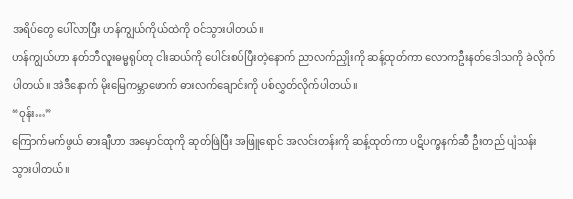အရိပ်တွေ ပေါ်လာပြီး ဟန်ကျွယ်ကိုယ်ထဲကို ဝင်သွားပါတယ်။
ဟန်ကျွယ်ဟာ နတ်ဘီလူးဓမ္မရုပ်တု ငါးဆယ်ကို ပေါင်းစပ်ပြီးတဲ့နောက် ညာလက်ညှိုးကို ဆန့်ထုတ်ကာ လောကဦးနတ်ဒေါသကို ခဲလိုက်ပါတယ်။ အဲဒီနောက် မိုးမြေကမ္ဘာဖောက် ဓားလက်ချောင်းကို ပစ်လွှတ်လိုက်ပါတယ်။
“ဝုန်း…”
ကြောက်မက်ဖွယ် ဓားချီဟာ အမှောင်ထုကို ဆုတ်ဖြဲပြီး အဖြူ‌‌ရောင် အလင်းတန်းကို ဆန့်ထုတ်ကာ ပဋိပက္ခနက်ဆီ ဦးတည် ပျံသန်းသွားပါတယ်။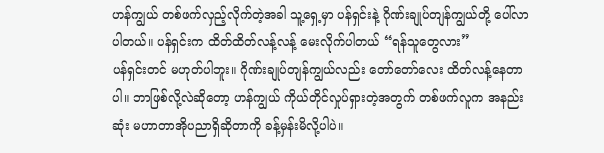ဟန်ကျွယ် တစ်ဖက်လှည့်လိုက်တဲ့အခါ သူ့ရှေ့မှာ ပန်ရှင်းနဲ့ ဂိုဏ်းချုပ်တျန်ကျွယ်တို့ ပေါ်လာပါတယ်။ ပန်ရှင်းက ထိတ်ထိတ်လန့်လန့် မေးလိုက်ပါတယ် “ရန်သူတွေလား”
ပန်ရှင်းတင် မဟုတ်ပါဘူး။ ဂိုဏ်းချုပ်တျန်ကျွယ်လည်း တော်တော်လေး ထိတ်လန့်နေတာပါ။ ဘာဖြစ်လို့လဲဆိုတော့ ဟန်ကျွယ် ကိုယ်တိုင်လှုပ်ရှားတဲ့အတွက် တစ်ဖက်လူက အနည်းဆုံး မဟာတာအိုပညာရှိဆိုတာကို ခန့်မှန်းမိလို့ပါပဲ။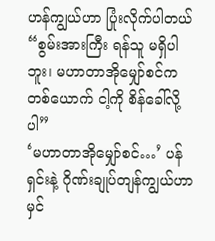ဟန်ကျွယ်ဟာ ပြုံးလိုက်ပါတယ် “စွမ်းအားကြီး ရန်သူ မရှိပါဘူး၊ မဟာတာအိုမျှော်စင်က တစ်ယောက် ငါ့ကို စိန်ခေါ်လို့ပါ”
‘မဟာတာအိုမျှော်စင်…’ ပန်ရှင်းနဲ့ ဂိုဏ်းချုပ်တျန်ကျွယ်ဟာ မှင်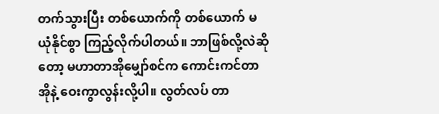တက်သွားပြီး တစ်ယောက်ကို တစ်ယောက် မယုံနိုင်စွာ ကြည့်လိုက်ပါတယ်။ ဘာဖြစ်လို့လဲဆိုတော့ မဟာတာအိုမျှော်စင်က ကောင်းကင်တာအိုနဲ့ ဝေးကွာလွန်းလို့ပါ။ လွတ်လပ် တာ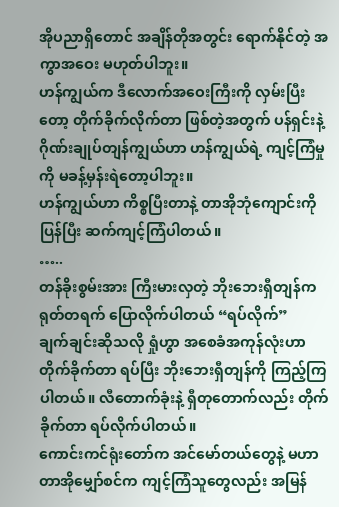အိုပညာရှိတောင် အချိန်တိုအတွင်း ရောက်နိုင်တဲ့ အကွာအဝေး မဟုတ်ပါဘူး။
ဟန်ကျွယ်က ဒီလောက်အဝေးကြီးကို လှမ်းပြီးတော့ တိုက်ခိုက်လိုက်တာ ဖြစ်တဲ့အတွက် ပန်ရှင်းနဲ့ ဂိုဏ်းချုပ်တျန်ကျွယ်ဟာ ဟန်ကျွယ်ရဲ့ ကျင့်ကြံမှုကို မခန့်မှန်းရဲတော့ပါဘူး။
ဟန်ကျွယ်ဟာ ကိစ္စပြီးတာနဲ့ တာအိုဘုံကျောင်းကို ပြန်ပြီး ဆက်ကျင့်ကြံပါတယ်။
…..
တန်ခိုးစွမ်းအား ကြီးမားလှတဲ့ ဘိုးဘေးရှီတျန်က ရုတ်တရက် ပြောလိုက်ပါတယ် “ရပ်လိုက်”
ချက်ချင်းဆိုသလို ရှုံဟွာ အစေခံအကုန်လုံးဟာ တိုက်ခိုက်တာ ရပ်ပြီး ဘိုးဘေးရှီတျန်ကို ကြည့်ကြပါတယ်။ လီတောက်ခုံးနဲ့ ရှီတုတောက်လည်း တိုက်ခိုက်တာ ရပ်လိုက်ပါတယ်။
ကောင်းကင်ရုံးတော်က အင်မော်တယ်တွေနဲ့ မဟာတာအိုမျှော်စင်က ကျင့်ကြံသူတွေလည်း အမြန်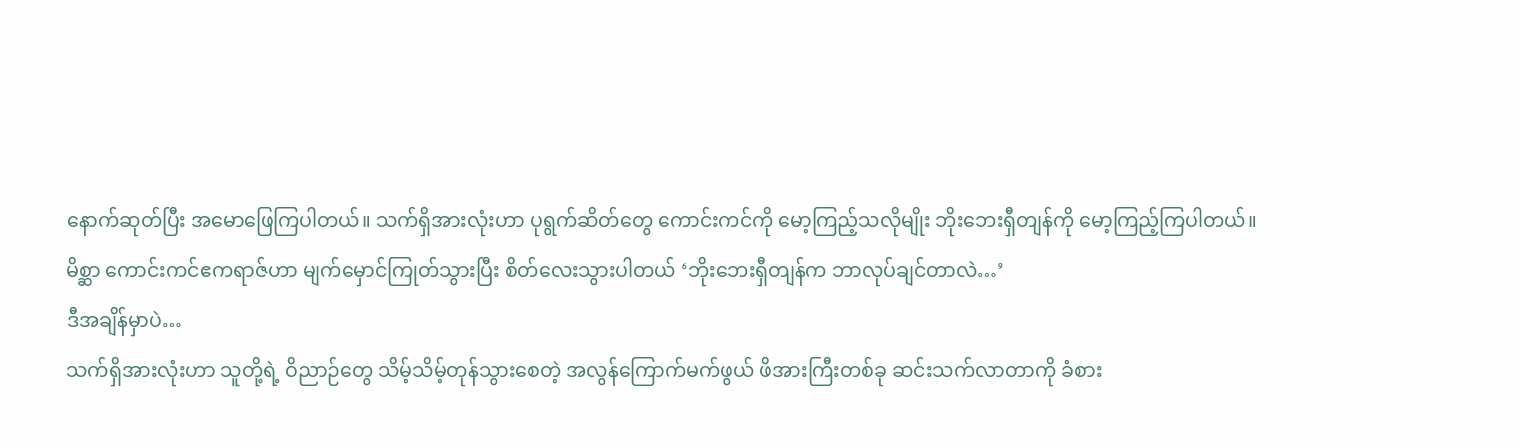နောက်ဆုတ်ပြီး အမောဖြေကြပါတယ်။ သက်ရှိအားလုံးဟာ ပုရွက်ဆိတ်တွေ ကောင်းကင်ကို မော့ကြည့်သလိုမျိုး ဘိုးဘေးရှီတျန်ကို မော့ကြည့်ကြပါတယ်။
မိစ္ဆာ ကောင်းကင်ဧကရာဇ်ဟာ မျက်မှောင်ကြုတ်သွားပြီး စိတ်လေးသွားပါတယ် ‘ဘိုးဘေးရှီတျန်က ဘာလုပ်ချင်တာလဲ…’
ဒီအချိန်မှာပဲ…
သက်ရှိအားလုံးဟာ သူတို့ရဲ့ ဝိညာဉ်တွေ သိမ့်သိမ့်တုန်သွားစေတဲ့ အလွန်ကြောက်မက်ဖွယ် ဖိအားကြီးတစ်ခု ဆင်းသက်လာတာကို ခံစား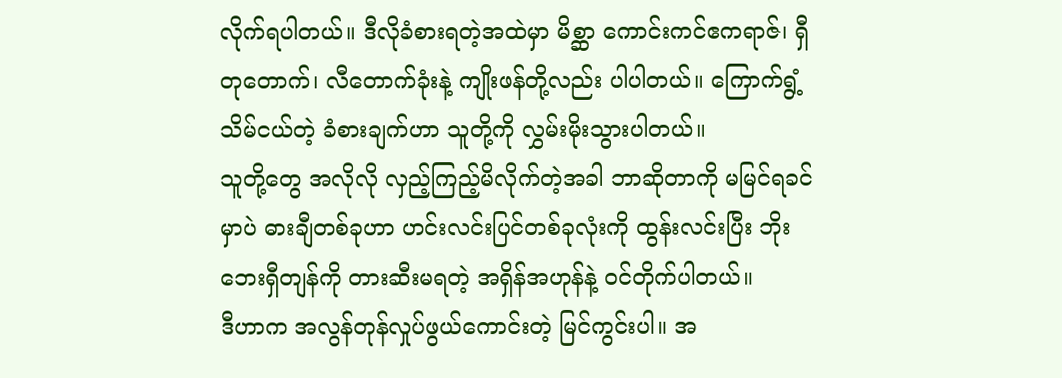လိုက်ရပါတယ်။ ဒီလိုခံစားရတဲ့အထဲမှာ မိစ္ဆာ ကောင်းကင်ဧကရာဇ်၊ ရှီတုတောက်၊ လီတောက်ခုံးနဲ့ ကျိုးဖန်တို့လည်း ပါပါတယ်။ ကြောက်ရွံ့ သိမ်ငယ်တဲ့ ခံစားချက်ဟာ သူတို့ကို လွှမ်းမိုးသွားပါတယ်။
သူတို့တွေ အလိုလို လှည့်ကြည့်မိလိုက်တဲ့အခါ ဘာဆိုတာကို မမြင်ရခင်မှာပဲ ဓားချီတစ်ခုဟာ ဟင်းလင်းပြင်တစ်ခုလုံးကို ထွန်းလင်းပြီး ဘိုးဘေးရှီတျန်ကို တားဆီးမရတဲ့ အရှိန်အဟုန်နဲ့ ဝင်တိုက်ပါတယ်။
ဒီဟာက အလွန်တုန်လှုပ်ဖွယ်ကောင်းတဲ့ မြင်ကွင်းပါ။ အ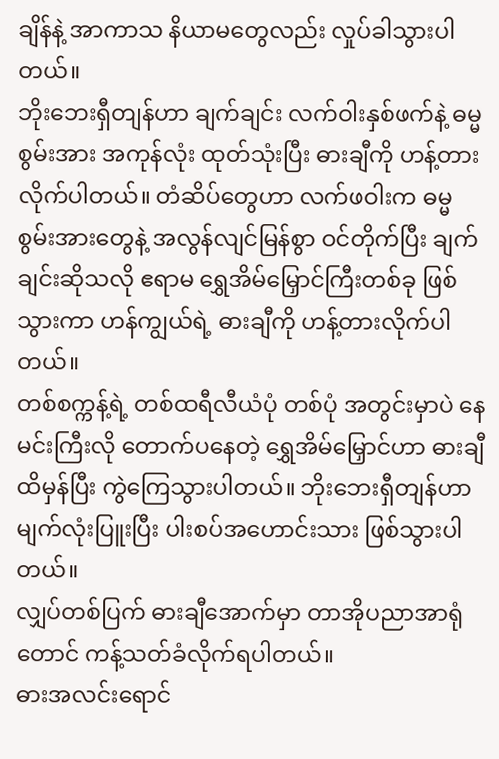ချိန်နဲ့ အာကာသ နိယာမတွေလည်း လှုပ်ခါသွားပါတယ်။
ဘိုးဘေးရှီတျန်ဟာ ချက်ချင်း လက်ဝါးနှစ်ဖက်နဲ့ ဓမ္မစွမ်းအား အကုန်လုံး ထုတ်သုံးပြီး ဓားချီကို ဟန့်တားလိုက်ပါတယ်။ တံဆိပ်တွေဟာ လက်ဖဝါးက ဓမ္မစွမ်းအားတွေနဲ့ အလွန်လျင်မြန်စွာ ဝင်တိုက်ပြီး ချက်ချင်းဆိုသလို ဧရာမ ရွှေအိမ်မြှောင်ကြီးတစ်ခု ဖြစ်သွားကာ ဟန်ကျွယ်ရဲ့ ဓားချီကို ဟန့်တားလိုက်ပါတယ်။
တစ်စက္ကန့်ရဲ့ တစ်ထရီလီယံပုံ တစ်ပုံ အတွင်းမှာပဲ နေမင်းကြီးလို တောက်ပနေတဲ့ ရွှေအိမ်မြှောင်ဟာ ဓားချီထိမှန်ပြီး ကွဲကြေသွားပါတယ်။ ဘိုးဘေးရှီတျန်ဟာ မျက်လုံးပြူးပြီး ပါးစပ်အဟောင်းသား ဖြစ်သွားပါတယ်။
လျှပ်တစ်ပြက် ဓားချီအောက်မှာ တာအိုပညာအာရုံတောင် ကန့်သတ်ခံလိုက်ရပါတယ်။
ဓားအလင်းရောင်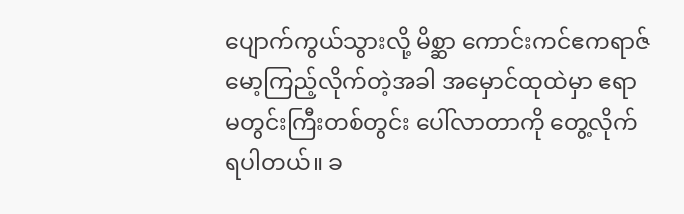ပျောက်ကွယ်သွားလို့ မိစ္ဆာ ကောင်းကင်ဧကရာဇ် မော့ကြည့်လိုက်တဲ့အခါ အမှောင်ထုထဲမှာ ဧရာမတွင်းကြီးတစ်တွင်း ပေါ်လာတာကို တွေ့လိုက်ရပါတယ်။ ခ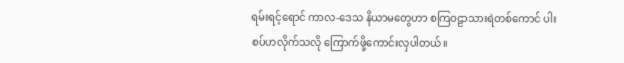ရမ်းရင့်‌ရောင် ကာလ-ဒေသ နိယာမတွေဟာ စကြဝဠာသားရဲတစ်ကောင် ပါးစပ်ဟလိုက်သလို ကြောက်ဖို့ကောင်းလှပါတယ်။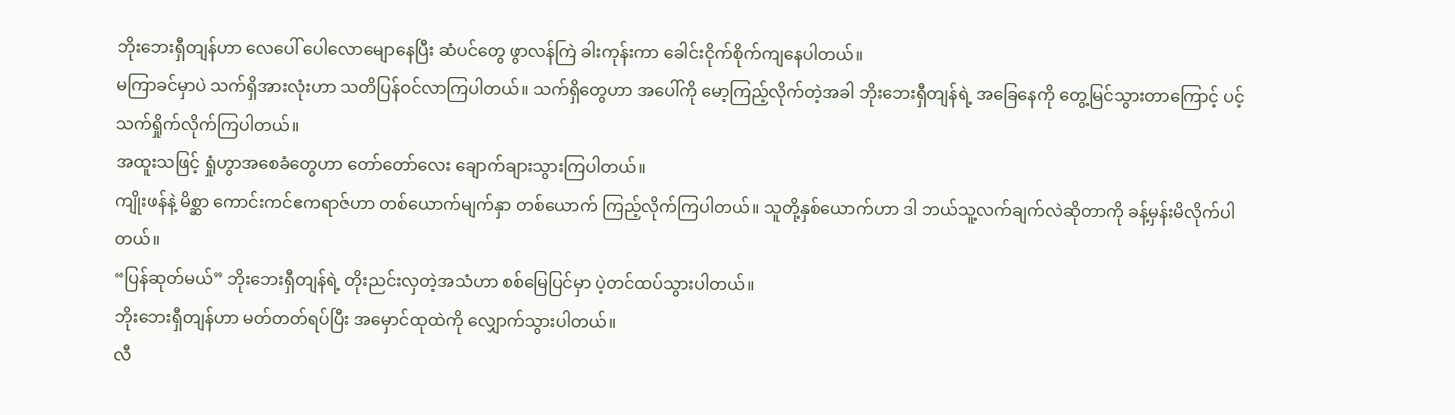ဘိုးဘေးရှီတျန်ဟာ လေပေါ် ပေါလောမျောနေပြီး ဆံပင်တွေ ဖွာလန်ကြဲ ခါးကုန်းကာ ခေါင်းငိုက်စိုက်ကျနေပါတယ်။
မကြာခင်မှာပဲ သက်ရှိအားလုံးဟာ သတိပြန်ဝင်လာကြပါတယ်။ သက်ရှိတွေဟာ အပေါ်ကို မော့ကြည့်လိုက်တဲ့အခါ ဘိုးဘေးရှီတျန်ရဲ့ အခြေနေကို တွေ့မြင်သွားတာကြောင့် ပင့်သက်ရှိုက်လိုက်ကြပါတယ်။
အထူးသဖြင့် ရှုံဟွာအစေခံတွေဟာ တော်‌တော်လေး ချောက်ချားသွားကြပါတယ်။
ကျိုးဖန်နဲ့ မိစ္ဆာ ကောင်းကင်ဧကရာဇ်ဟာ တစ်ယောက်မျက်နှာ တစ်ယောက် ကြည့်လိုက်ကြပါတယ်။ သူတို့နှစ်ယောက်ဟာ ဒါ ဘယ်သူ့လက်ချက်လဲဆိုတာကို ခန့်မှန်းမိလိုက်ပါတယ်။
“ပြန်ဆုတ်မယ်” ဘိုးဘေးရှီတျန်ရဲ့ တိုးညင်းလှတဲ့အသံဟာ စစ်မြေပြင်မှာ ပဲ့တင်ထပ်သွားပါတယ်။
ဘိုးဘေးရှီတျန်ဟာ မတ်တတ်ရပ်ပြီး အမှောင်ထုထဲကို လျှောက်သွားပါတယ်။
လီ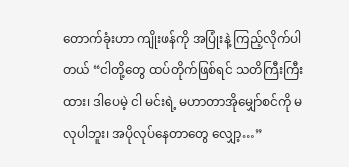တောက်ခုံးဟာ ကျိုးဖန်ကို အပြုံးနဲ့ ကြည့်လိုက်ပါတယ် “ငါတို့တွေ ထပ်တိုက်ဖြစ်ရင် သတိကြီးကြီးထား၊ ဒါပေမဲ့ ငါ မင်းရဲ့ မဟာတာအိုမျှော်စင်ကို မလုပါဘူး၊ အပိုလုပ်နေတာတွေ လျှော့…”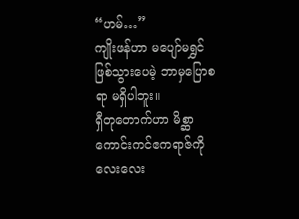“ဟမ်…”
ကျိုးဖန်ဟာ မပျော်မရွှင် ဖြစ်သွားပေမဲ့ ဘာမှပြောစရာ မရှိပါဘူး။
ရှီတုတောက်ဟာ မိစ္ဆာ ကောင်းကင်ဧကရာဇ်ကို လေးလေး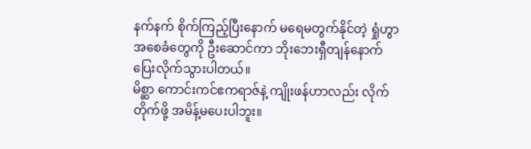နက်နက် စိုက်ကြည့်ပြီးနောက် မရေမတွက်နိုင်တဲ့ ရှုံဟွာအစေခံတွေကို ဦးဆောင်ကာ ဘိုးဘေးရှီတျန်နောက် ပြေးလိုက်သွားပါတယ်။
မိစ္ဆာ ကောင်းကင်ဧကရာဇ်နဲ့ ကျိုးဖန်ဟာလည်း လိုက်တိုက်ဖို့ အမိန့်မပေးပါဘူး။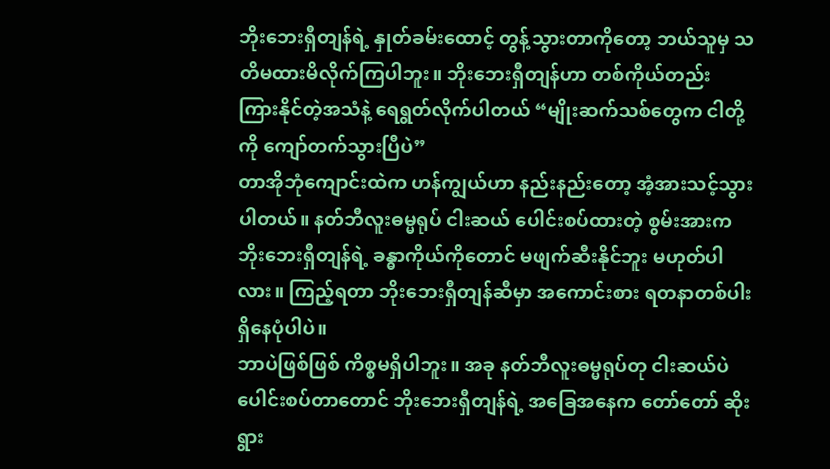ဘိုးဘေးရှီတျန်ရဲ့ နှုတ်ခမ်းထောင့် တွန့်သွားတာကိုတော့ ဘယ်သူမှ သတိမထားမိလိုက်ကြပါဘူး။ ဘိုးဘေးရှီတျန်ဟာ တစ်ကိုယ်တည်း ကြားနိုင်တဲ့အသံနဲ့ ရေရွတ်လိုက်ပါတယ် “မျိုးဆက်သစ်တွေက ငါတို့ကို ကျော်တက်သွားပြီပဲ”
တာအိုဘုံကျောင်းထဲက ဟန်ကျွယ်ဟာ နည်းနည်းတော့ အံ့အားသင့်သွားပါတယ်။ နတ်ဘီလူးဓမ္မရုပ် ငါးဆယ် ပေါင်းစပ်ထားတဲ့ စွမ်းအားက ဘိုးဘေးရှီတျန်ရဲ့ ခန္ဓာကိုယ်ကိုတောင် မဖျက်ဆီးနိုင်ဘူး မဟုတ်ပါလား။ ကြည့်ရတာ ဘိုးဘေးရှီတျန်ဆီမှာ အကောင်းစား ရတနာတစ်ပါး ရှိနေပုံပါပဲ။
ဘာပဲဖြစ်ဖြစ် ကိစ္စမရှိပါဘူး။ အခု နတ်ဘီလူးဓမ္မရုပ်တု ငါးဆယ်ပဲ ပေါင်းစပ်တာတောင် ဘိုးဘေးရှီတျန်ရဲ့ အခြေအနေက တော်တော် ဆိုးရွား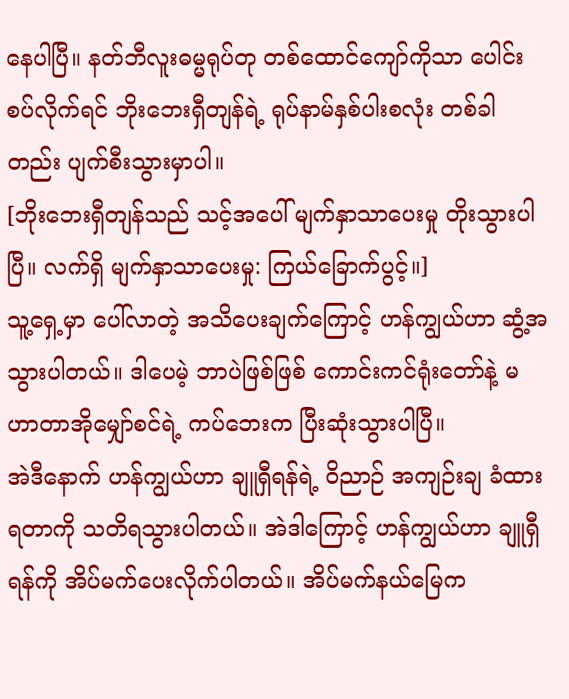နေပါပြီ။ နတ်ဘီလူးဓမ္မရုပ်တု တစ်ထောင်ကျော်ကိုသာ ပေါင်းစပ်လိုက်ရင် ဘိုးဘေးရှီတျန်ရဲ့ ရုပ်နာမ်နှစ်ပါးစလုံး တစ်ခါတည်း ပျက်စီးသွားမှာပါ။
[ဘိုးဘေးရှီတျန်သည် သင့်အပေါ် မျက်နှာသာပေးမှု တိုးသွားပါပြီ။ လက်ရှိ မျက်နှာသာပေးမှု: ကြယ်ခြောက်ပွင့်။]
သူ့ရှေ့မှာ ပေါ်လာတဲ့ အသိပေးချက်ကြောင့် ဟန်ကျွယ်ဟာ ဆွံ့အသွားပါတယ်။ ဒါပေမဲ့ ဘာပဲဖြစ်ဖြစ် ကောင်းကင်ရုံးတော်နဲ့ မဟာတာအိုမျှော်စင်ရဲ့ ကပ်ဘေးက ပြီးဆုံးသွားပါပြီ။
အဲဒီနောက် ဟန်ကျွယ်ဟာ ချူရှီရန်ရဲ့ ဝိညာဉ် အကျဉ်းချ ခံထားရတာကို သတိရသွားပါတယ်။ အဲဒါကြောင့် ဟန်ကျွယ်ဟာ ချူရှီရန်ကို အိပ်မက်ပေးလိုက်ပါတယ်။ အိပ်မက်နယ်မြေက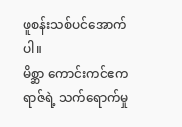ဖူစန်းသစ်ပင်အောက်ပါ။
မိစ္ဆာ ကောင်းကင်ဧကရာဇ်ရဲ့ သက်ရောက်မှု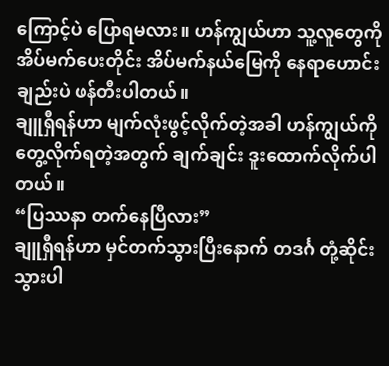ကြောင့်ပဲ ပြောရမလား။ ဟန်ကျွယ်ဟာ သူ့လူတွေကို အိပ်မက်ပေးတိုင်း အိပ်မက်နယ်မြေကို နေရာဟောင်းချည်းပဲ ဖန်တီးပါတယ်။
ချူရှီရန်ဟာ မျက်လုံးဖွင့်လိုက်တဲ့အခါ ဟန်ကျွယ်ကို တွေ့လိုက်ရတဲ့အတွက် ချက်ချင်း ဒူးထောက်လိုက်ပါတယ်။
“ပြဿနာ တက်နေပြီလား”
ချူရှီရန်ဟာ မှင်တက်သွားပြီးနောက် တဒင်္ဂ တုံ့ဆိုင်းသွားပါ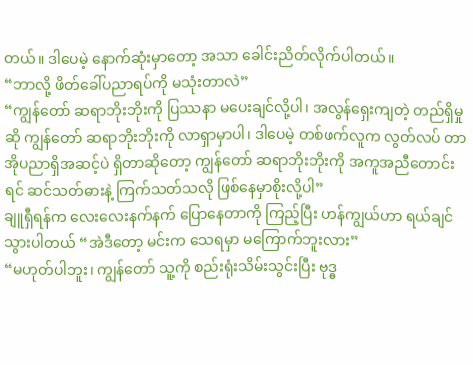တယ်။ ဒါပေမဲ့ နောက်ဆုံးမှာတော့ အသာ ခေါင်းညိတ်လိုက်ပါတယ်။
“ဘာလို့ ဖိတ်ခေါ်ပညာရပ်ကို မသုံးတာလဲ”
“ကျွန်တော် ဆရာဘိုးဘိုးကို ပြဿနာ မပေးချင်လို့ပါ၊ အလွန်ရှေးကျတဲ့ တည်ရှိမှုဆို ကျွန်တော် ဆရာဘိုးဘိုးကို လာရှာမှာပါ၊ ဒါပေမဲ့ တစ်ဖက်လူက လွတ်လပ် တာအိုပညာရှိအဆင့်ပဲ ရှိတာဆိုတော့ ကျွန်တော် ဆရာဘိုးဘိုးကို အကူအညီတောင်းရင် ဆင်သတ်ဓားနဲ့ ကြက်သတ်သလို ဖြစ်နေမှာစိုးလို့ပါ”
ချူရှီရန်က လေးလေးနက်နက် ပြောနေတာကို ကြည့်ပြီး ဟန်ကျွယ်ဟာ ရယ်ချင်သွားပါတယ် “အဲဒီတော့ မင်းက သေရမှာ မကြောက်ဘူးလား”
“မဟုတ်ပါဘူး၊ ကျွန်တော် သူ့ကို စည်းရုံးသိမ်းသွင်းပြီး ဗုဒ္ဓ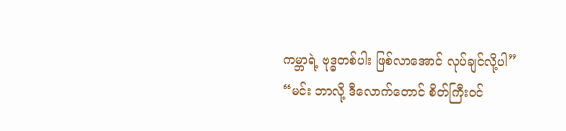ကမ္ဘာရဲ့ ဗုဒ္ဓတစ်ပါး ဖြစ်လာအောင် လုပ်ချင်လို့ပါ”
“မင်း ဘာလို့ ဒီလောက်တောင် စိတ်ကြီးဝင်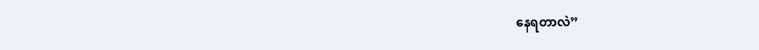နေရတာလဲ”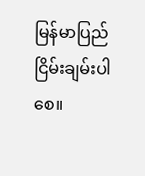မြန်မာပြည် ငြိမ်းချမ်းပါစေ။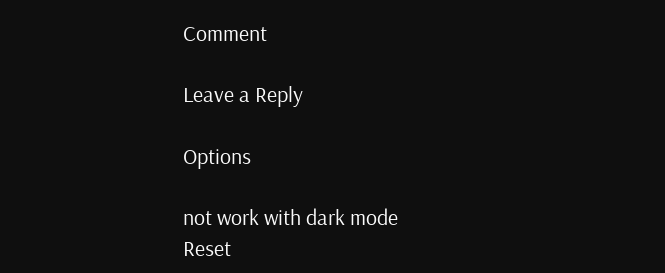Comment

Leave a Reply

Options

not work with dark mode
Reset